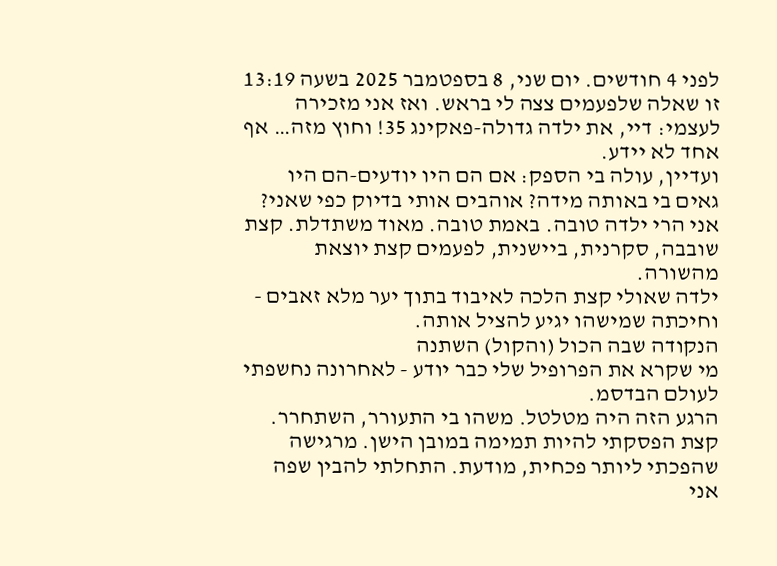לפני 4 חודשים. יום שני, 8 בספטמבר 2025 בשעה 13:19
זו שאלה שלפעמים צצה לי בראש. ואז אני מזכירה לעצמי: דיי, את ילדה גדולה-פאקינג 35! וחוץ מזה… אף אחד לא יידע.
ועדיין, עולה בי הספק: אם הם היו יודעים-הם היו גאים בי באותה מידה? אוהבים אותי בדיוק כפי שאני?
אני הרי ילדה טובה. באמת טובה. מאוד משתדלת. קצת שובבה, סקרנית, ביישנית, לפעמים קצת יוצאת מהשורה.
ילדה שאולי קצת הלכה לאיבוד בתוך יער מלא זאבים - וחיכתה שמישהו יגיע להציל אותה.
הנקודה שבה הכול (והקול) השתנה
מי שקרא את הפרופיל שלי כבר יודע - לאחרונה נחשפתי לעולם הבדסמ.
הרגע הזה היה מטלטל. משהו בי התעורר, השתחרר.
קצת הפסקתי להיות תמימה במובן הישן. מרגישה שהפכתי ליותר פכחית, מודעת. התחלתי להבין שפה אני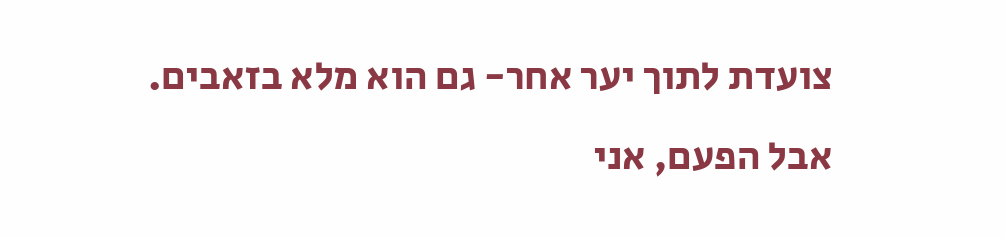צועדת לתוך יער אחר- גם הוא מלא בזאבים.
אבל הפעם, אני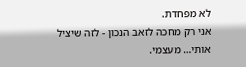לא מפחדת.
אני רק מחכה לזאב הנכון - לזה שיציל אותי… מעצמי.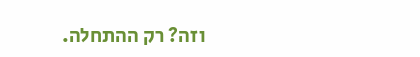וזה? רק ההתחלה.